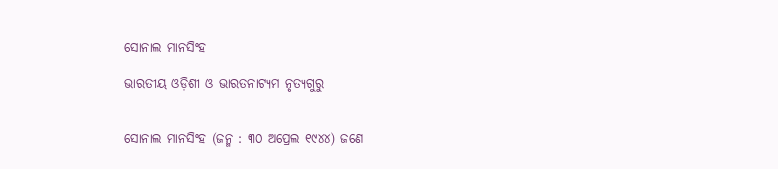ସୋନାଲ ମାନସିଂହ

ଭାରତୀୟ ଓଡ଼ିଶୀ ଓ ଭାରତନାଟ୍ୟମ ନୃତ୍ୟଗୁରୁ


ସୋନାଲ ମାନସିଂହ (ଜନ୍ମ : ୩୦ ଅପ୍ରେଲ ୧୯୪୪) ଜଣେ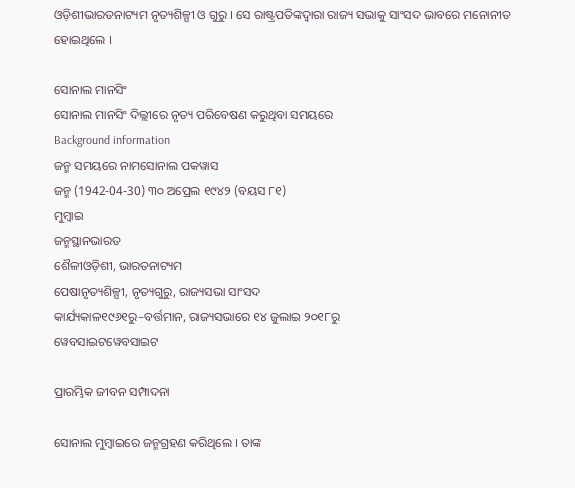ଓଡ଼ିଶୀଭାରତନାଟ୍ୟମ ନୃତ୍ୟଶିଳ୍ପୀ ଓ ଗୁରୁ । ସେ ରାଷ୍ଟ୍ରପତିଙ୍କଦ୍ୱାରା ରାଜ୍ୟ ସଭାକୁ ସାଂସଦ ଭାବରେ ମନୋନୀତ ହୋଇଥିଲେ ।

ସୋନାଲ ମାନସିଂ
ସୋନାଲ ମାନସିଂ ଦିଲ୍ଲୀରେ ନୃତ୍ୟ ପରିବେଷଣ କରୁଥିବା ସମୟରେ
Background information
ଜନ୍ମ ସମୟରେ ନାମସୋନାଲ ପକୱାସ
ଜନ୍ମ (1942-04-30) ୩୦ ଅପ୍ରେଲ ୧୯୪୨ (ବୟସ ୮୧)
ମୁମ୍ବାଇ
ଜନ୍ମସ୍ଥାନଭାରତ
ଶୈଳୀଓଡ଼ିଶୀ, ଭାରତନାଟ୍ୟମ
ପେଷାନୃତ୍ୟଶିଳ୍ପୀ, ନୃତ୍ୟଗୁରୁ, ରାଜ୍ୟସଭା ସାଂସଦ
କାର୍ଯ୍ୟକାଳ୧୯୬୧ରୁ–ବର୍ତ୍ତମାନ, ରାଜ୍ୟସଭାରେ ୧୪ ଜୁଲାଇ ୨୦୧୮ରୁ
ୱେବସାଇଟୱେବସାଇଟ

ପ୍ରାରମ୍ଭିକ ଜୀବନ ସମ୍ପାଦନା

ସୋନାଲ ମୁମ୍ବାଇରେ ଜନ୍ମଗ୍ରହଣ କରିଥିଲେ । ତାଙ୍କ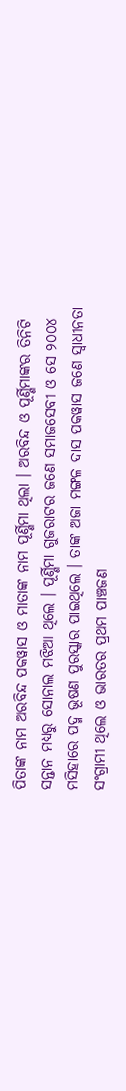ପିତାଙ୍କ ନାମ ଅରବିନ୍ଦ ପକୱାସ ଓ ମାତାଙ୍କ ନାମ ପୂର୍ଣ୍ଣିମା ଥିଲା । ଅରବିନ୍ଦ ଓ ପୂର୍ଣ୍ଣିମାଙ୍କର ତିନିଟି ସନ୍ତାନ ମଧ୍ୟରୁ ସୋନାଲ ମଝିଆ ଥିଲେ । ପୂର୍ଣ୍ଣିମା ଗୁଜରାଟର ଜଣେ ସମାଜସେବୀ ଓ ସେ ୨୦୦୪ ମସିହାରେ ପଦ୍ମ ଭୂଷଣ ପୁରସ୍କାର ପାଇଥିଲେ । ତାଙ୍କ ଅଜା ମଙ୍ଗଳ ଦାସ ପକୱାସ ଜଣେ ସ୍ୱାଧୀନତା ସଂଗ୍ରାମୀ ଥିଲେ ଓ ଭାରତର ପ୍ରଥମ ପାଞ୍ଚଜଣ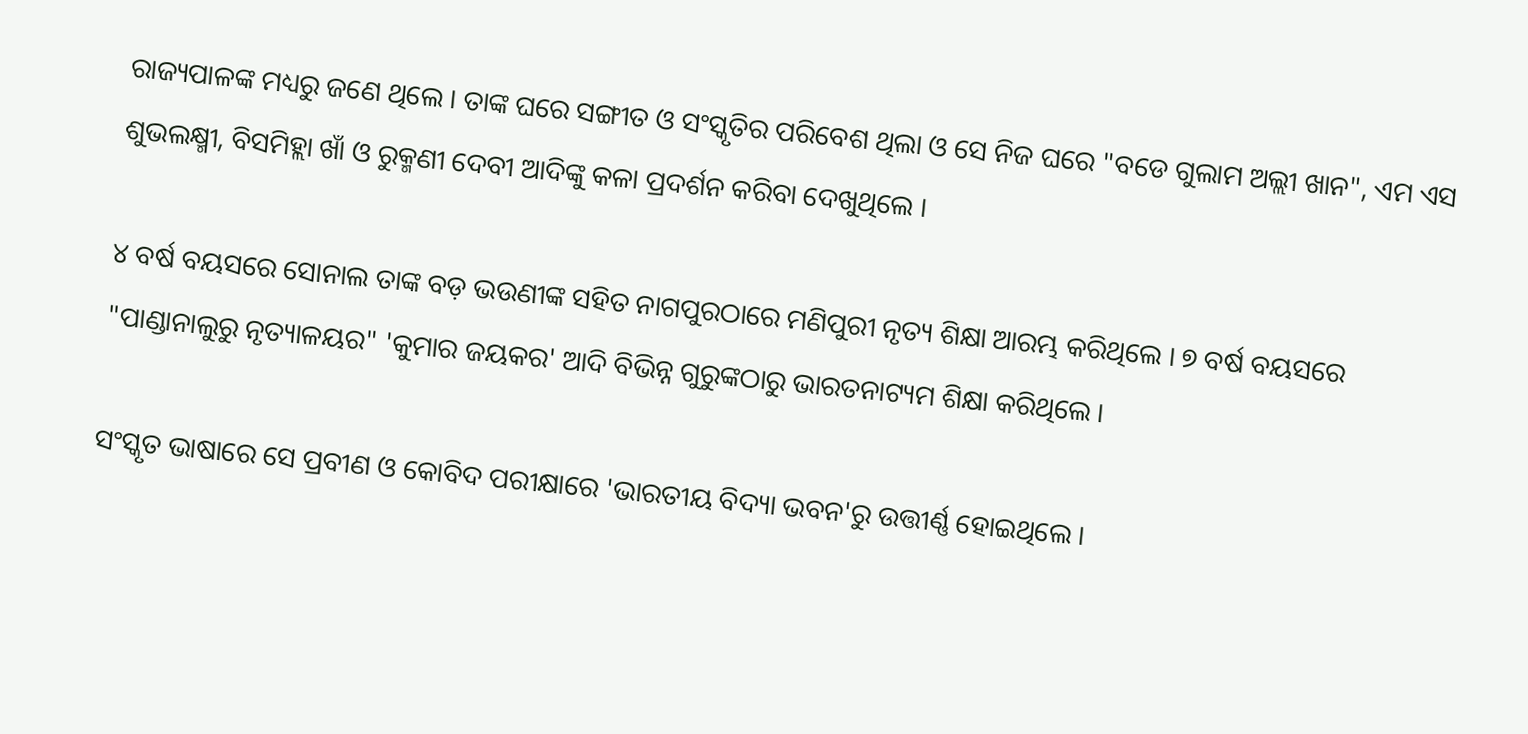ରାଜ୍ୟପାଳଙ୍କ ମଧ୍ୟରୁ ଜଣେ ଥିଲେ । ତାଙ୍କ ଘରେ ସଙ୍ଗୀତ ଓ ସଂସ୍କୃତିର ପରିବେଶ ଥିଲା ଓ ସେ ନିଜ ଘରେ "ବଡେ ଗୁଲାମ ଅଲ୍ଲୀ ଖାନ", ଏମ ଏସ ଶୁଭଲକ୍ଷ୍ମୀ, ବିସମିହ୍ଲା ଖାଁ ଓ ରୁକ୍ମଣୀ ଦେବୀ ଆଦିଙ୍କୁ କଳା ପ୍ରଦର୍ଶନ କରିବା ଦେଖୁଥିଲେ ।

୪ ବର୍ଷ ବୟସରେ ସୋନାଲ ତାଙ୍କ ବଡ଼ ଭଉଣୀଙ୍କ ସହିତ ନାଗପୁରଠାରେ ମଣିପୁରୀ ନୃତ୍ୟ ଶିକ୍ଷା ଆରମ୍ଭ କରିଥିଲେ । ୭ ବର୍ଷ ବୟସରେ "ପାଣ୍ଡାନାଲୁରୁ ନୃତ୍ୟାଳୟର" 'କୁମାର ଜୟକର' ଆଦି ବିଭିନ୍ନ ଗୁରୁଙ୍କଠାରୁ ଭାରତନାଟ୍ୟମ ଶିକ୍ଷା କରିଥିଲେ ।

ସଂସ୍କୃତ ଭାଷାରେ ସେ ପ୍ରବୀଣ ଓ କୋବିଦ ପରୀକ୍ଷାରେ 'ଭାରତୀୟ ବିଦ୍ୟା ଭବନ'ରୁ ଉତ୍ତୀର୍ଣ୍ଣ ହୋଇଥିଲେ ।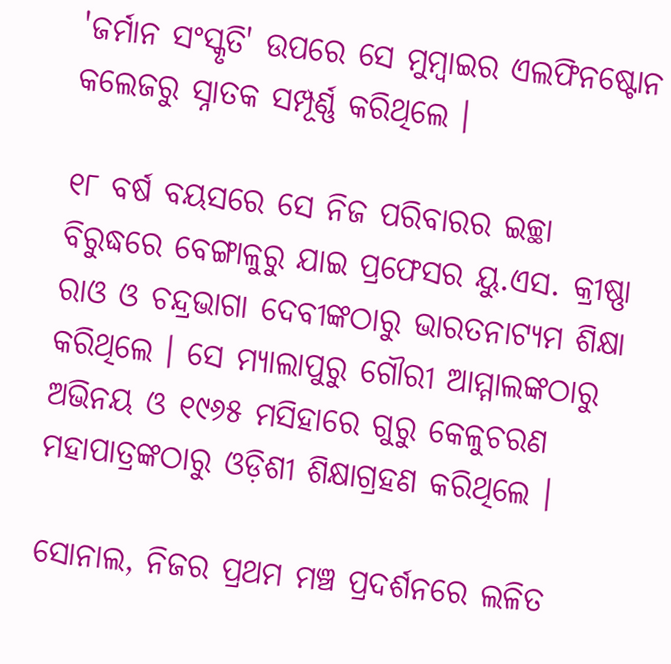'ଜର୍ମାନ ସଂସ୍କୃତି' ଉପରେ ସେ ମୁମ୍ବାଇର ଏଲଫିନଷ୍ଟୋନ କଲେଜରୁ ସ୍ନାତକ ସମ୍ପୂର୍ଣ୍ଣ କରିଥିଲେ ।

୧୮ ବର୍ଷ ବୟସରେ ସେ ନିଜ ପରିବାରର ଇଚ୍ଛା ବିରୁଦ୍ଧରେ ବେଙ୍ଗାଳୁରୁ ଯାଇ ପ୍ରଫେସର ୟୁ.ଏସ. କ୍ରୀଷ୍ଣା ରାଓ ଓ ଚନ୍ଦ୍ରଭାଗା ଦେବୀଙ୍କଠାରୁ ଭାରତନାଟ୍ୟମ ଶିକ୍ଷା କରିଥିଲେ । ସେ ମ୍ୟାଲାପୁରୁ ଗୌରୀ ଆମ୍ମାଲଙ୍କଠାରୁ ଅଭିନୟ ଓ ୧୯୬୫ ମସିହାରେ ଗୁରୁ କେଳୁଚରଣ ମହାପାତ୍ରଙ୍କଠାରୁ ଓଡ଼ିଶୀ ଶିକ୍ଷାଗ୍ରହଣ କରିଥିଲେ ।

ସୋନାଲ, ନିଜର ପ୍ରଥମ ମଞ୍ଚ ପ୍ରଦର୍ଶନରେ ଲଳିତ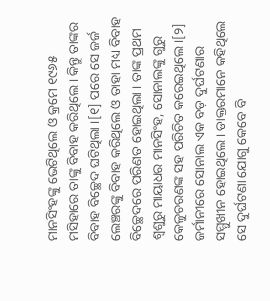ମାନସିଂହଙ୍କୁ ଭେଟିଥିଲେ ଓ କ୍ରମେ ୧୯୬୫ ମସିହାରେ ତାଙ୍କୁ ବିବାହ କରିଥିଲେ । କିନ୍ତୁ ତାଙ୍କର ବିବାହ ବିଚ୍ଛେଦ ଘଟିଥିଲା ।[୧] ପରେ ସେ ଜର୍ଜ ଲେଞ୍ଚରଙ୍କୁ ବିବାହ କରିଥିଲେ ଓ ତାହା ମଧ୍ୟ ବିବାହ ବିଚ୍ଛେଦରେ ପରିଣତ ହୋଇଥିଲା । ତାଙ୍କ ପ୍ରଥମ ଶ୍ୱଶୁରୁ ମାୟାଧର ମାନସିଂହ, ସୋନାଲଙ୍କୁ ଗୁରୁ କେଳୁଚରଣଙ୍କ ସହ ପରିଚିତ କରେଇଥିଲେ ।[୨] ଜର୍ମାନୀରେ ସୋନାଲ ଏକ ବଡ଼ ଦୁର୍ଘଟଣାର ସମ୍ମୁଖୀନ ହୋଇଥିଲେ । ଡାକ୍ତରମାନେ କହିଥିଲେ ସେ ଦୁର୍ଘଟଣା ଯୋଗୁ କେବେ ବି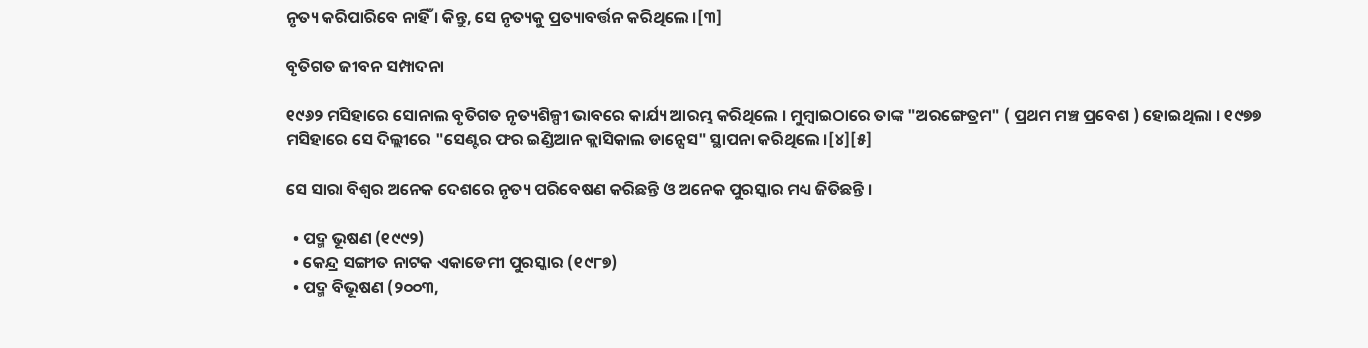ନୃତ୍ୟ କରିପାରିବେ ନାହିଁ । କିନ୍ତୁ, ସେ ନୃତ୍ୟକୁ ପ୍ରତ୍ୟାବର୍ତ୍ତନ କରିଥିଲେ ।[୩]

ବୃତିଗତ ଜୀବନ ସମ୍ପାଦନା

୧୯୬୨ ମସିହାରେ ସୋନାଲ ବୃତିଗତ ନୃତ୍ୟଶିଳ୍ପୀ ଭାବରେ କାର୍ଯ୍ୟ ଆରମ୍ଭ କରିଥିଲେ । ମୁମ୍ବାଇଠାରେ ତାଙ୍କ "ଅରଙ୍ଗେତ୍ରମ" ( ପ୍ରଥମ ମଞ୍ଚ ପ୍ରବେଶ ) ହୋଇଥିଲା । ୧୯୭୭ ମସିହାରେ ସେ ଦିଲ୍ଲୀରେ "ସେଣ୍ଟର ଫର ଇଣ୍ଡିଆନ କ୍ଲାସିକାଲ ଡାନ୍ସେସ" ସ୍ଥାପନା କରିଥିଲେ ।[୪][୫]

ସେ ସାରା ବିଶ୍ୱର ଅନେକ ଦେଶରେ ନୃତ୍ୟ ପରିବେଷଣ କରିଛନ୍ତି ଓ ଅନେକ ପୁରସ୍କାର ମଧ୍ୟ ଜିତିଛନ୍ତି ।

  • ପଦ୍ମ ଭୂଷଣ (୧୯୯୨)
  • କେନ୍ଦ୍ର ସଙ୍ଗୀତ ନାଟକ ଏକାଡେମୀ ପୁରସ୍କାର (୧୯୮୭)
  • ପଦ୍ମ ବିଭୂଷଣ (୨୦୦୩,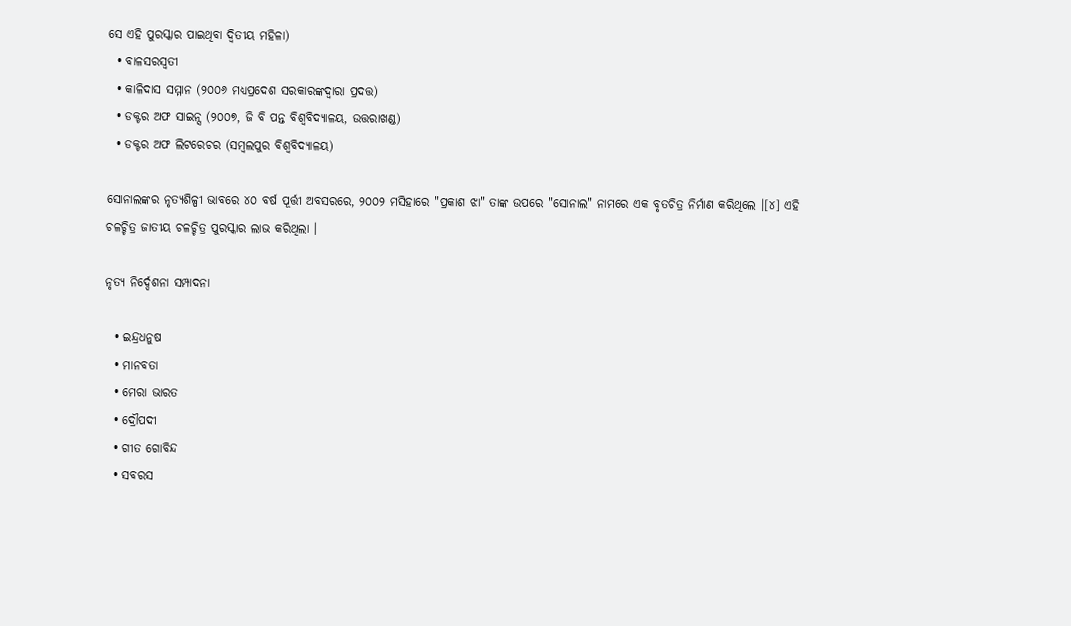ସେ ଏହି ପୁରସ୍କାର ପାଇଥିବା ଦ୍ୱିତୀୟ ମହିଳା)
  • ବାଳସରସ୍ୱତୀ
  • କାଳିଦାସ ସମ୍ମାନ (୨୦୦୬ ମଧ୍ୟପ୍ରଦେଶ ସରକାରଙ୍କଦ୍ୱାରା ପ୍ରଦତ୍ତ)
  • ଡକ୍ଟର ଅଫ ସାଇନ୍ସ (୨୦୦୭, ଜି ବି ପନ୍ତ ବିଶ୍ୱବିଦ୍ୟାଳୟ, ଉତ୍ତରାଖଣ୍ଡ)
  • ଡକ୍ଟର ଅଫ ଲିଟରେଚର (ସମ୍ବଲପୁର ବିଶ୍ବବିଦ୍ୟାଳୟ)

ସୋନାଲଙ୍କର ନୃତ୍ୟଶିଳ୍ପୀ ଭାବରେ ୪୦ ବର୍ଷ ପୂର୍ତ୍ତୀ ଅବସରରେ, ୨୦୦୨ ମସିହାରେ "ପ୍ରକାଶ ଝା" ତାଙ୍କ ଉପରେ "ସୋନାଲ" ନାମରେ ଏକ ବୃତଚିତ୍ର ନିର୍ମାଣ କରିଥିଲେ ।[୪] ଏହି ଚଳଚ୍ଚିତ୍ର ଜାତୀୟ ଚଳଚ୍ଚିତ୍ର ପୁରସ୍କାର ଲାଭ କରିଥିଲା ।

ନୃତ୍ୟ ନିର୍ଦ୍ଦେଶନା ସମ୍ପାଦନା

  • ଇନ୍ଦ୍ରଧନୁଷ
  • ମାନବତା
  • ମେରା ଭାରତ
  • ଦ୍ରୌପଦୀ
  • ଗୀତ ଗୋବିନ୍ଦ
  • ସବରସ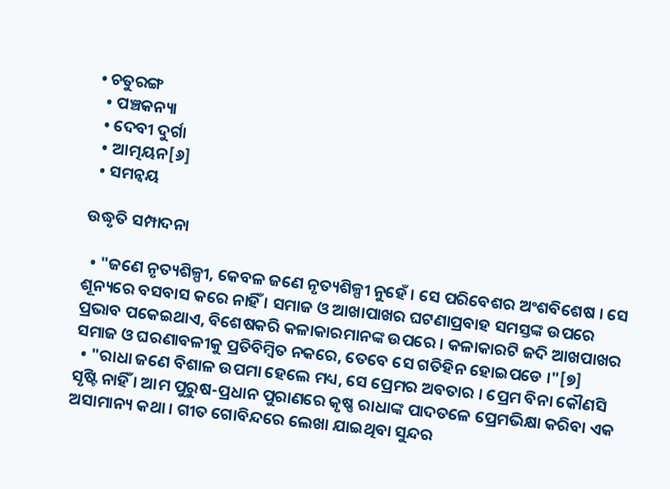• ଚତୁରଙ୍ଗ
  • ପଞ୍ଚକନ୍ୟା
  • ଦେବୀ ଦୁର୍ଗା
  • ଆତ୍ମୟନ[୬]
  • ସମନ୍ୱୟ

ଉଦ୍ଧୃତି ସମ୍ପାଦନା

  • "ଜଣେ ନୃତ୍ୟଶିଳ୍ପୀ, କେବଳ ଜଣେ ନୃତ୍ୟଶିଳ୍ପୀ ନୁହେଁ । ସେ ପରିବେଶର ଅଂଶବିଶେଷ । ସେ ଶୂନ୍ୟରେ ବସବାସ କରେ ନାହିଁ । ସମାଜ ଓ ଆଖାପାଖର ଘଟଣାପ୍ରବାହ ସମସ୍ତଙ୍କ ଉପରେ ପ୍ରଭାବ ପକେଇଥାଏ, ବିଶେଷକରି କଳାକାରମାନଙ୍କ ଉପରେ । କଳାକାରଟି ଜଦି ଆଖପାଖର ସମାଜ ଓ ଘରଣାବଳୀକୁ ପ୍ରତିବିମ୍ବିତ ନକରେ, ତେବେ ସେ ଗତିହିନ ହୋଇପଡେ ।"[୭]
  • "ରାଧା ଜଣେ ବିଶାଳ ଉପମା ହେଲେ ମଧ୍ୟ, ସେ ପ୍ରେମର ଅବତାର । ପ୍ରେମ ବିନା କୌଣସି ସୃଷ୍ଟି ନାହିଁ । ଆମ ପୁରୁଷ-ପ୍ରଧାନ ପୁରାଣରେ କୃଷ୍ଣ ରାଧାଙ୍କ ପାଦତଳେ ପ୍ରେମଭିକ୍ଷା କରିବା ଏକ ଅସାମାନ୍ୟ କଥା । ଗୀତ ଗୋବିନ୍ଦରେ ଲେଖା ଯାଇଥିବା ସୁନ୍ଦର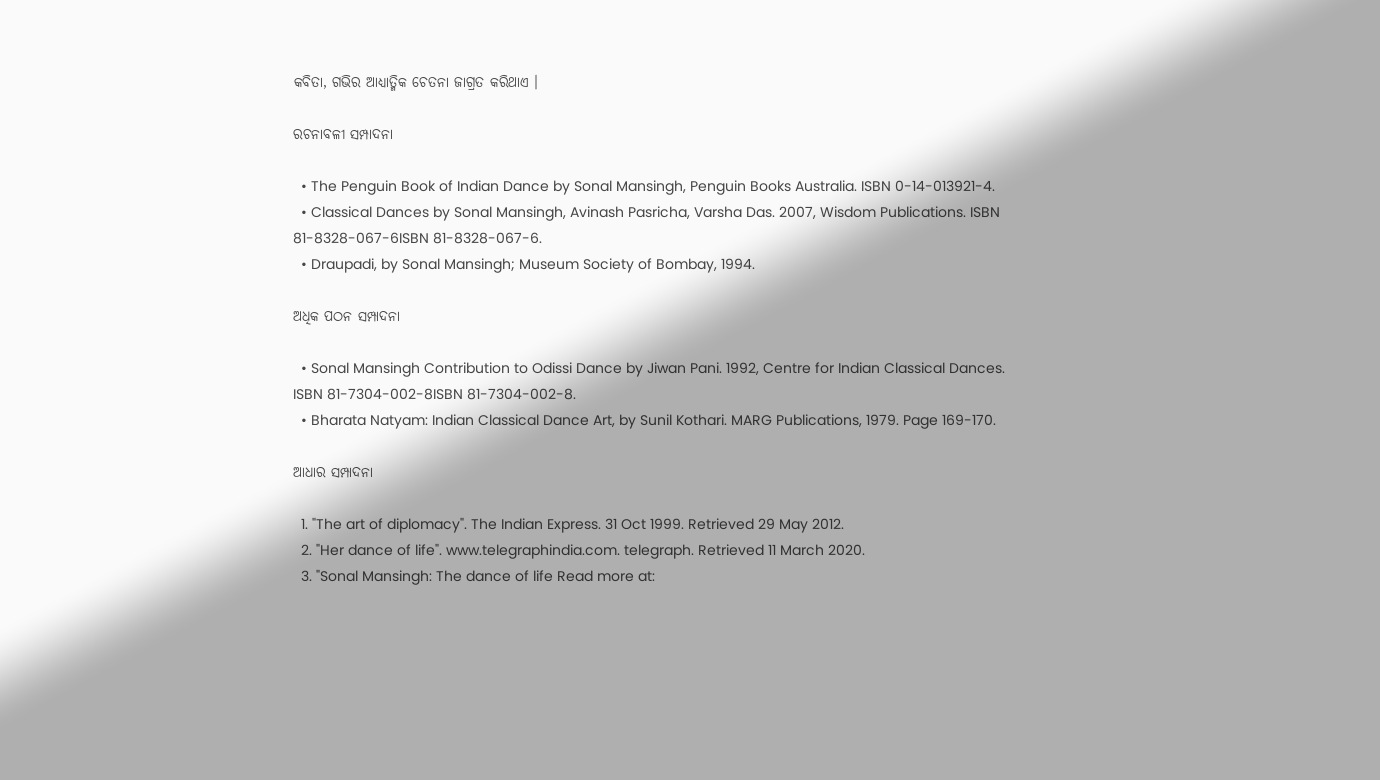କବିତା, ଗଭିର ଆଧ୍ୟାତ୍ମିକ ଚେତନା ଜାଗ୍ରତ କରିଥାଏ ।

ରଚନାବଳୀ ସମ୍ପାଦନା

  • The Penguin Book of Indian Dance by Sonal Mansingh, Penguin Books Australia. ISBN 0-14-013921-4.
  • Classical Dances by Sonal Mansingh, Avinash Pasricha, Varsha Das. 2007, Wisdom Publications. ISBN 81-8328-067-6ISBN 81-8328-067-6.
  • Draupadi, by Sonal Mansingh; Museum Society of Bombay, 1994.

ଅଧିକ ପଠନ ସମ୍ପାଦନା

  • Sonal Mansingh Contribution to Odissi Dance by Jiwan Pani. 1992, Centre for Indian Classical Dances. ISBN 81-7304-002-8ISBN 81-7304-002-8.
  • Bharata Natyam: Indian Classical Dance Art, by Sunil Kothari. MARG Publications, 1979. Page 169-170.

ଆଧାର ସମ୍ପାଦନା

  1. "The art of diplomacy". The Indian Express. 31 Oct 1999. Retrieved 29 May 2012.
  2. "Her dance of life". www.telegraphindia.com. telegraph. Retrieved 11 March 2020.
  3. "Sonal Mansingh: The dance of life Read more at: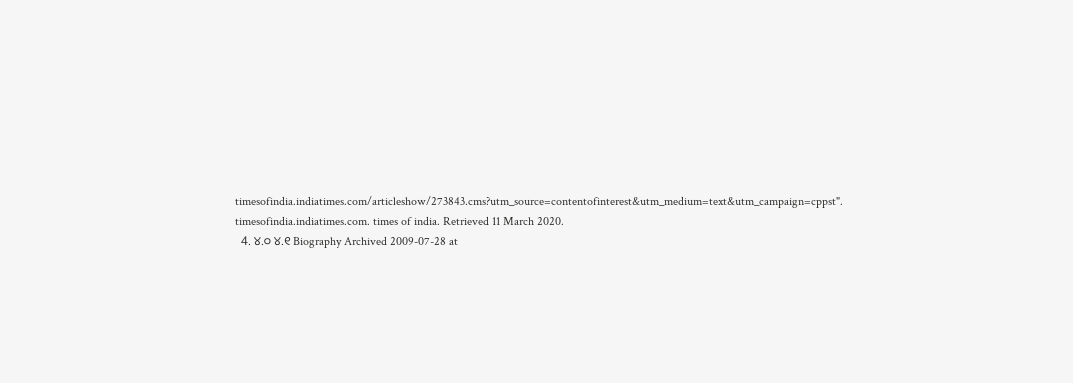timesofindia.indiatimes.com/articleshow/273843.cms?utm_source=contentofinterest&utm_medium=text&utm_campaign=cppst". timesofindia.indiatimes.com. times of india. Retrieved 11 March 2020.
  4. ୪.୦ ୪.୧ Biography Archived 2009-07-28 at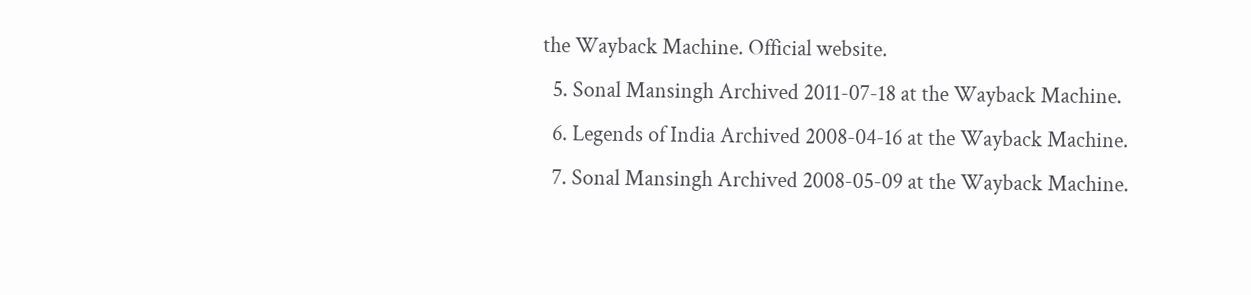the Wayback Machine. Official website.
  5. Sonal Mansingh Archived 2011-07-18 at the Wayback Machine.
  6. Legends of India Archived 2008-04-16 at the Wayback Machine.
  7. Sonal Mansingh Archived 2008-05-09 at the Wayback Machine.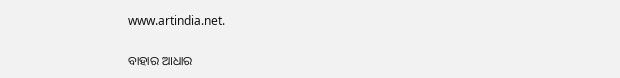www.artindia.net.

ବାହାର ଆଧାର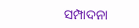ସମ୍ପାଦନା